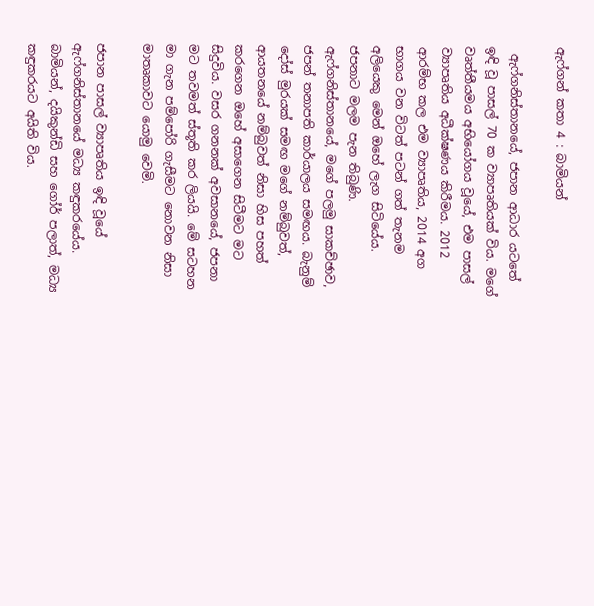ඇෆ්ගන් කතා 4 : බාමියන්

 ඇෆ්ගනිස්තානයේ, ජපාන ආධාර යටතේ ඉඳි වූ පාසල් 70 ක ව්‍යාපෘතියක් විය. මගේ වෘත්තීයමය අභියෝගය වූයේ, එම පාසල් ව්‍යාපෘතිය අධීක්ෂණය කිරීමය. 2012 ආරම්භ කල එම ව්‍යාපෘතිය, 2014 අග භාගය වන විටත් පටන් ගත් තැනම අලියෙකු මෙන් ඔහේ ලැග සිටියේය. ජපනාට මලම පැන තිබුණි. ඇෆ්ගනිස්තානයේ, මගේ පලමු සාකච්ඡාව, ජපන් තනාපති කාර්යාලය සමඟය. බැනුම් දෝස් මුරයක් සමඟ මගේ නම්බුවත්, ආයතනයේ නම්බුවත් නිසා හිස පහත් කරගෙන ඔහේ අසාගෙන සිටීමට මට සිදුවිය. වසර ගනනක් අවසානයේ, ජපනා මට තවමත් ස්තූති කර ලියයි. මේ සටහන මා ගැන පම්පෝරි ගැසීමට නොවන නිසා මාතෘකාවට යොමු වෙමි.

ජපාන පාසල් ව්‍යාපෘතිය ඉඳි වූයේ ඇෆ්ගනිස්තානයේ මධ්‍ය කඳුකරයේය. බාමියන්, දයිකුන්ඩි සහ ගෝර් පලාත්, මධ්‍ය කඳුකරයට අයිති විය.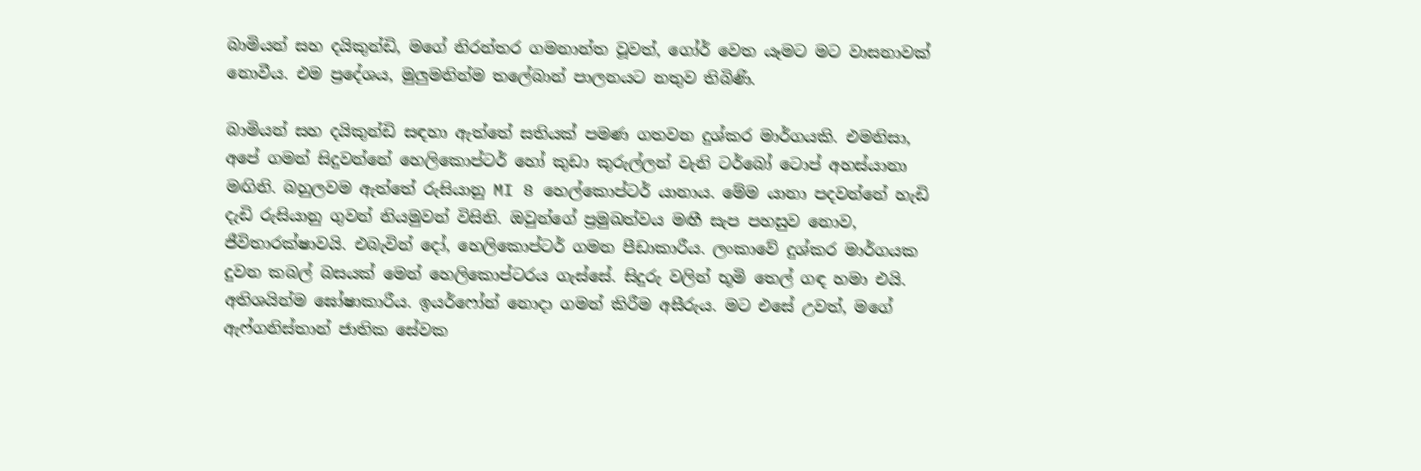බාමියන් සහ දයිකුන්ඩි, මගේ නිරන්තර ගමනාන්ත වූවත්, ගෝර් වෙත යෑමට මට වාසනාවක් නොවීය. එම ප්‍රදේශය, මුලුමනින්ම තලේබාන් පාලනයට නතුව තිබිණි.

බාමියන් සහ දයිකුන්ඩි සඳහා ඇත්තේ සතියක් පමණ ගතවන දුශ්කර මාර්ගයකි. එමනිසා, අපේ ගමන් සිදුවන්නේ හෙලිකොප්ටර් හෝ කුඩා කුරුල්ලන් වැනි ටර්බෝ ටොප් අහස්යානා මඟිනි. බහුලවම ඇත්තේ රුසියානු MI 8 හෙල්කොප්ටර් යානාය. මේම යානා පදවන්නේ හැඩි දැඩි රුසියානු ගුවන් නියමුවන් විසිනි. ඔවුන්ගේ ප්‍රමුඛත්වය මඟී සැප පහසුව නොව, ජීවිතාරක්ෂාවයි. එබැවින් දෝ, හෙලිකොප්ටර් ගමන පීඩාකාරීය. ලංකාවේ දුශ්කර මාර්ගයක දුවන කබල් බසයක් මෙන් හෙලිකොප්ටරය ගැස්සේ. සිදුරු වලින් භූමි තෙල් ගඳ හමා එයි. අතිශයින්ම ඝෝෂාකාරීය. ඉයර්ෆෝන් නොදා ගමන් කිරීම අසීරුය. මට එසේ උවත්, මගේ ඇෆ්ගනිස්තාන් ජාතික සේවක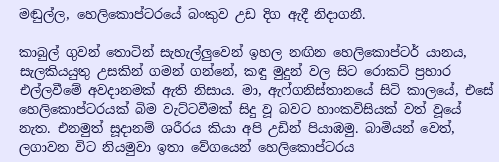මඬුල්ල, හෙලිකොප්ටරයේ බංකුව උඩ දිග ඇදී නිදාගනී.

කාබුල් ගුවන් තොටින් සැහැල්ලුවෙන් ඉහල නඟින හෙලිකොප්ටර් යානය, සැලකියයුතු උසකින් ගමන් ගන්නේ, කඳු මුදුන් වල සිට රොකට් ප්‍රහාර එල්ලවීමේ අවදානමක් ඇති නිසාය. මා, ඇෆ්ගනිස්තානයේ සිටි කාලයේ, එසේ හෙලිකොප්ටරයක් බිම වැට්ටවීමක් සිදු වූ බවට හාංකවිසියක් වත් වූයේ නැත. එනමුත් සූදානම් ශරීරය කියා අපි උඩින් පියාඹමු. බාමියන් වෙත්, ලගාවන විට නියමුවා ඉතා වේගයෙන් හෙලිකොප්ටරය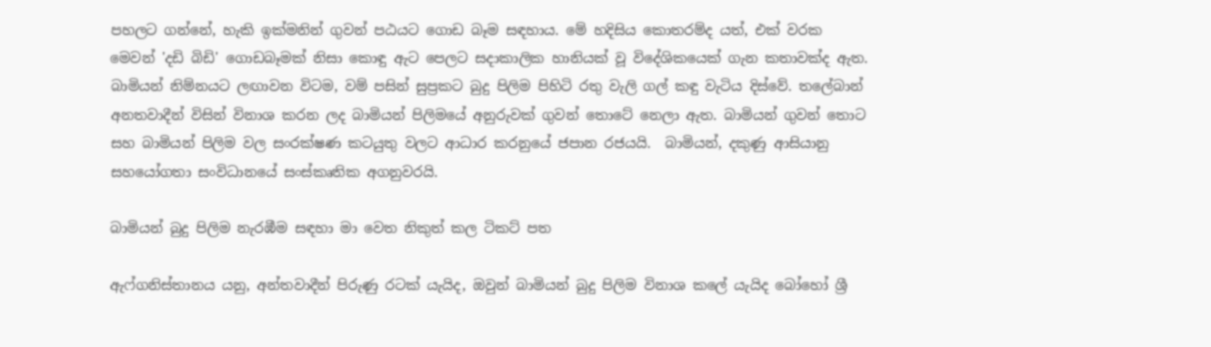පහලට ගන්නේ, හැකි ඉක්මනින් ගුවන් පඨයට ගොඩ බෑම සඳහාය. මේ හදිසිය කොතරම්ද යත්, එක් වරක මෙවන් 'දඩි බිඩි' ගොඩබෑමක් නිසා කොඳු ඇට පෙලට සදාකාලික හානියක් වූ විදේශිකයෙක් ගැන කතාවක්ද ඇත. බාමියන් නිම්නයට ලඟාවන විටම, වම් පසින් සුප්‍රකට බුදු පිලිම පිහිටි රතු වැලි ගල් කඳු වැටිය දිස්වේ. තලේබාන් අනතවාදීන් විසින් විනාශ කරන ලද බාමියන් පිලිමයේ අනුරුවක් ගුවන් තොටේ නෙලා ඇත. බාමියන් ගුවන් තොට සහ බාමියන් පිලිම වල සංරක්ෂණ කටයුතු වලට ආධාර කරනුයේ ජපාන රජයයි.  බාමියන්, දකුණු ආසියානු සහයෝගතා සංවිධානයේ සංස්කෘතික අගනුවරයි.

බාමියන් බුදු පිලිම නැරඹීම සඳහා මා වෙත නිකුත් කල ටිකට් පත

ඇෆ්ගනිස්තානය යනු, අන්තවාදීන් පිරුණු රටක් යැයිද, ඔවුන් බාමියන් බුදු පිලිම විනාශ කලේ යැයිද බෝහෝ ශ්‍රී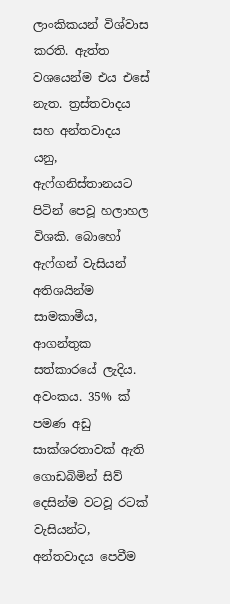ලාංකිකයන් විශ්වාස කරති. ඇත්ත වශයෙන්ම එය එසේ නැත. ත්‍රස්තවාදය සහ අන්තවාදය යනු, ඇෆ්ගනිස්තානයට පිටින් පෙවූ හලාහල විශකි. බොහෝ ඇෆ්ගන් වැසියන් අතිශයින්ම සාමකාමීය, ආගන්තුක සත්කාරයේ ලැදිය. අවංකය. 35% ක් පමණ අඩු සාක්ශරතාවක් ඇති ගොඩබිමින් සිව් දෙසින්ම වටවූ රටක් වැසියන්ට, අන්තවාදය පෙවීම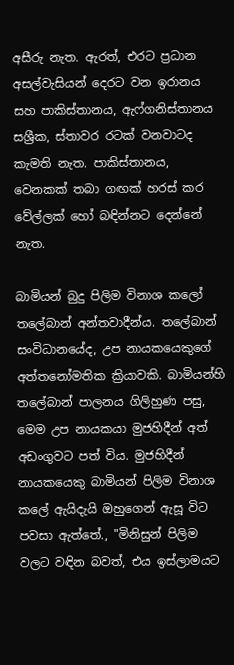අසීරු නැත. ඇරත්, එරට ප්‍රධාන අසල්වැසියන් දෙරට වන ඉරානය සහ පාකිස්තානය, ඇෆ්ගනිස්තානය සශ්‍රීක, ස්තාවර රටක් වනවාටද කැමති නැත. පාකිස්තානය, වෙනකක් තබා ගඟක් හරස් කර වේල්ලක් හෝ බඳින්නට දෙන්නේ නැත.

බාමියන් බුදු පිලිම විනාශ කලෝ තලේබාන් අන්තවාදීන්ය. තලේබාන් සංවිධානයේද, උප නායකයෙකුගේ අත්තනෝමතික ක්‍රියාවකි. බාමියන්හි තලේබාන් පාලනය ගිලිහුණ පසු, මෙම උප නායකයා මුජහිදීන් අත් අඩංගුවට පත් විය. මුජහිදීන් නායකයෙකු බාමියන් පිලිම විනාශ කලේ ඇයිදැයි ඔහුගෙන් ඇසූ විට පවසා ඇත්තේ., "මිනිසුන් පිලිම වලට වඳින බවත්, එය ඉස්ලාමයට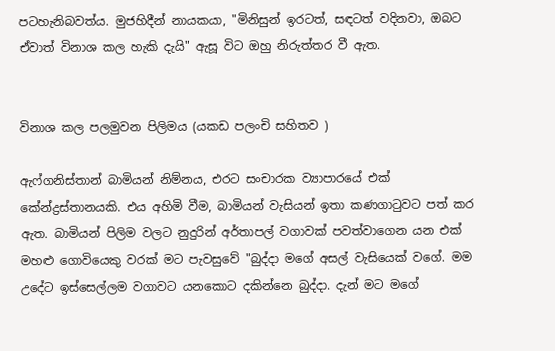පටහැනිබවත්ය. මුජහිදීන් නායකයා, "මිනිසුන් ඉරටත්, සඳටත් වදිනවා, ඔබට ඒවාත් විනාශ කල හැකි දැයි" ඇසූ විට ඔහු නිරුත්තර වී ඇත.


විනාශ කල පලමුවන පිලිමය (යකඩ පලංචි සහිතව )

ඇෆ්ගනිස්තාන් බාමියන් නිම්නය, එරට සංචාරක ව්‍යාපාරයේ එක් කේන්ද්‍රස්තානයකි. එය අහිමි වීම, බාමියන් වැසියන් ඉතා කණගාටුවට පත් කර ඇත. බාමියන් පිලිම වලට නුදුරින් අර්තාපල් වගාවක් පවත්වාගෙන යන එක් මහළු ගොවියෙකු වරක් මට පැවසුවේ "බුද්දා මගේ අසල් වැසියෙක් වගේ. මම උදේට ඉස්සෙල්ලම වගාවට යනකොට දකින්නෙ බුද්දා. දැන් මට මගේ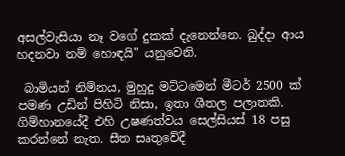අසල්වැසියා නෑ වගේ දුකක් දැනෙන්නෙ. බුද්දා ආය හදනවා නම් හොඳයි" යනුවෙනි.

 බාමියන් නිම්නය, මුහුදු මට්ටමෙන් මීටර් 2500 ක් පමණ උඩින් පිහිටි නිසා, ඉතා ශීතල පලාතකි. ගිම්හානයේදී එහි උෂණත්වය සෙල්සියස් 18 පසු කරන්නේ නැත. සීත සෘතුවේදී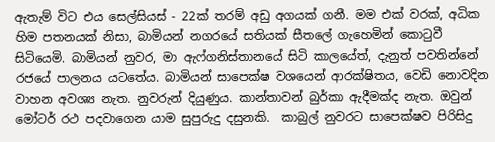ඇතැම් විට එය සෙල්සියස් - 22ක් තරම් අඩු අගයක් ගනී. මම එක් වරක්, අධික හිම පතනයක් නිසා, බාමියන් නගරයේ සතියක් සීතලේ ගැහෙමින් කොටුවී සිටියෙමි. බාමියන් නුවර, මා ඇෆ්ගනිස්තානයේ සිටි කාලයේත්, දැනුත් පවතින්නේ රජයේ පාලනය යටතේය. බාමියන් සාපෙක්ෂ වශයෙන් ආරක්ෂිතය, වෙඩි නොවදින වාහන අවශ්‍ය නැත. නුවරුන් දියුණුය. කාන්තාවන් බුර්කා ඇදීමක්ද නැත. ඔවුන් මෝටර් රථ පදවාගෙන යාම සුපුරුදු දසුනකි.  කාබුල් නුවරට සාපෙක්ෂව පිරිසිදු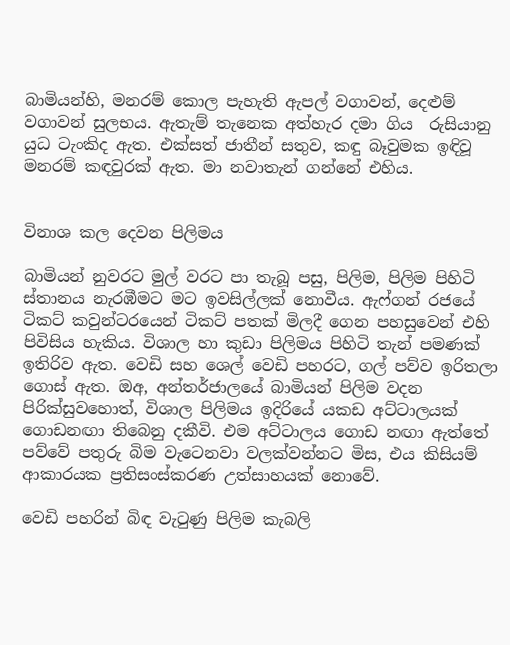බාමියන්හි, මනරම් කොල පැහැති ඇපල් වගාවන්, දෙළුම් වගාවන් සුලභය. ඇතැම් තැනෙක අත්හැර දමා ගිය  රුසියානු යුධ ටැංකිද ඇත. එක්සත් ජාතීන් සතුව, කඳු බෑවුමක ඉඳිවූ මනරම් කඳවුරක් ඇත. මා නවාතැන් ගන්නේ එහිය.


විනාශ කල දෙවන පිලිමය

බාමියන් නුවරට මුල් වරට පා තැබූ පසු, පිලිම, පිලිම පිහිටි ස්තානය නැරඹීමට මට ඉවසිල්ලක් නොවීය. ඇෆ්ගන් රජයේ ටිකට් කවුන්ටරයෙන් ටිකට් පතක් මිලදී ගෙන පහසුවෙන් එහි පිවිසිය හැකිය. විශාල හා කුඩා පිලිමය පිහිටි තැන් පමණක් ඉතිරිව ඇත. වෙඩි සහ ශෙල් වෙඩි පහරට, ගල් පව්ව ඉරිතලා ගොස් ඇත. ඔඅ, අන්තර්ජාලයේ බාමියන් පිලිම වදන පිරික්සුවහොත්, විශාල පිලිමය ඉදිරියේ යකඩ අට්ටාලයක් ගොඩනඟා තිබෙනු දකීවි. එම අට්ටාලය ගොඩ නඟා ඇත්තේ පව්වේ පතුරු බිම වැටෙනවා වලක්වන්නට මිස, එය කිසියම් ආකාරයක ප්‍රතිසංස්කරණ උත්සාහයක් නොවේ.

වෙඩි පහරින් බිඳ වැටුණු පිලිම කැබලි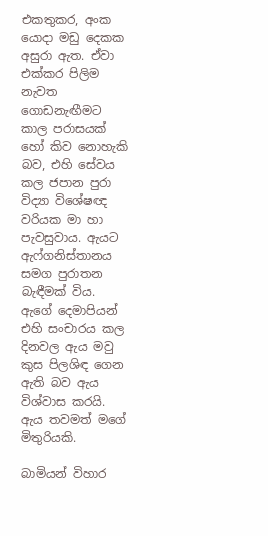එකතුකර, අංක යොදා මඩු දෙකක අසුරා ඇත. ඒවා එක්කර පිලිම නැවත ගොඩනැඟීමට කාල පරාසයක් හෝ කිව නොහැකි බව, එහි සේවය කල ජපාන පුරා විද්‍යා විශේෂඥ වරියක මා හා පැවසුවාය. ඇයට ඇෆ්ගනිස්තානය සමග පුරාතන බැඳීමක් විය. ඇගේ දෙමාපියන් එහි සංචාරය කල දිනවල ඇය මවු කුස පිලශිඳ ගෙන ඇති බව ඇය විශ්වාස කරයි. ඇය තවමත් මගේ මිතුරියකි.

බාමියන් විහාර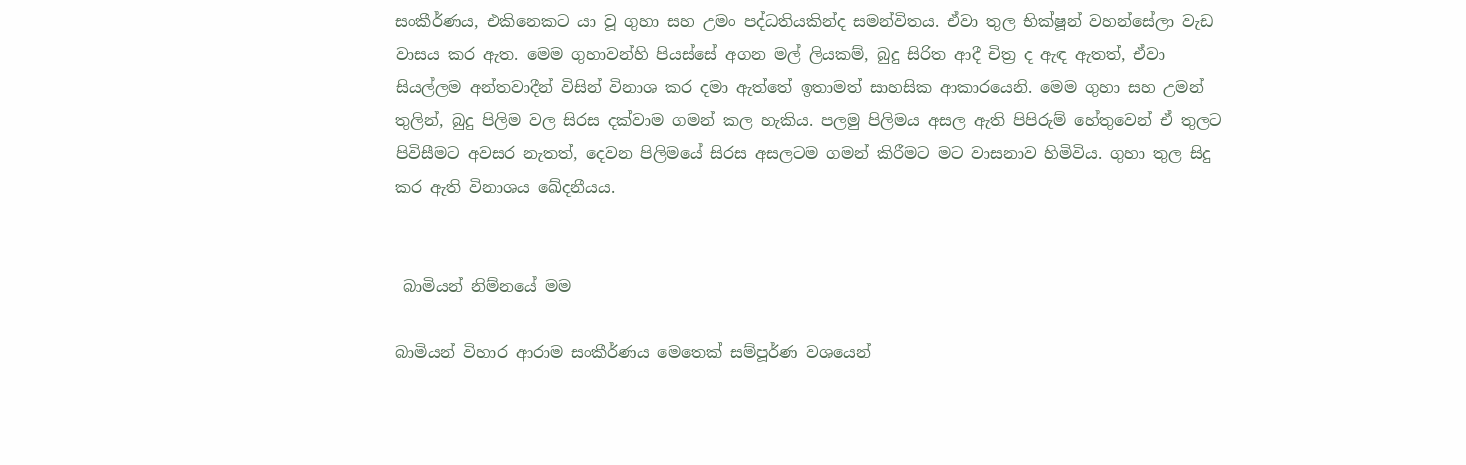සංකීර්ණය, එකිනෙකට යා වූ ගුහා සහ උමං පද්ධතියකින්ද සමන්විතය. ඒවා තුල භික්ෂූන් වහන්සේලා වැඩ වාසය කර ඇත. මෙම ගුහාවන්හි පියස්සේ අගන මල් ලියකම්, බුදු සිරිත ආදී චිත්‍ර ද ඇඳ ඇතත්, ඒවා සියල්ලම අන්තවාදීන් විසින් විනාශ කර දමා ඇත්තේ ඉතාමත් සාහසික ආකාරයෙනි. මෙම ගුහා සහ උමන් තුලින්, බුදු පිලිම වල සිරස දක්වාම ගමන් කල හැකිය. පලමු පිලිමය අසල ඇති පිපිරුම් හේතුවෙන් ඒ තුලට පිවිසීමට අවසර නැතත්, දෙවන පිලිමයේ සිරස අසලටම ගමන් කිරීමට මට වාසනාව හිමිවිය. ගුහා තුල සිදු කර ඇති විනාශය ඛේදනීයය.


 බාමියන් නිම්නයේ මම

බාමියන් විහාර ආරාම සංකීර්ණය මෙතෙක් සම්පූර්ණ වශයෙන්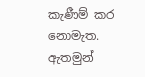කැණීම් කර නොමැත. ඇතමුන්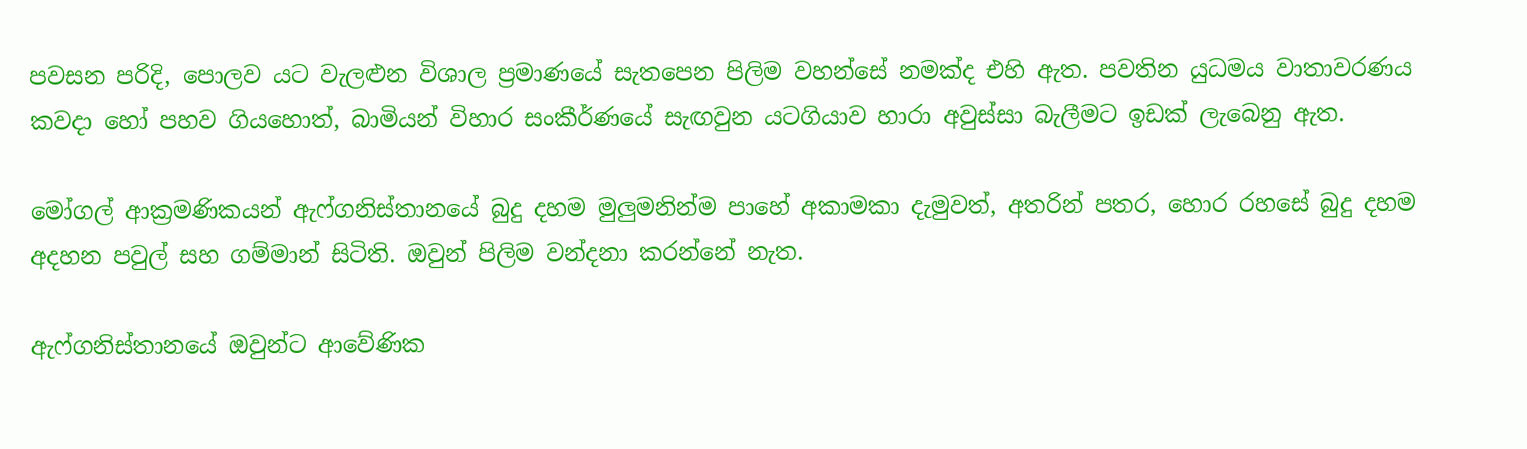පවසන පරිදි, පොලව යට වැලළුන විශාල ප්‍රමාණයේ සැතපෙන පිලිම වහන්සේ නමක්ද එහි ඇත. පවතින යුධමය වාතාවරණය කවදා හෝ පහව ගියහොත්, බාමියන් විහාර සංකීර්ණයේ සැඟවුන යටගියාව හාරා අවුස්සා බැලීමට ඉඩක් ලැබෙනු ඇත.

මෝගල් ආක්‍රමණිකයන් ඇෆ්ගනිස්තානයේ බුදු දහම මුලුමනින්ම පාහේ අකාමකා දැමුවත්, අතරින් පතර, හොර රහසේ බුදු දහම අදහන පවුල් සහ ගම්මාන් සිටිති. ඔවුන් පිලිම වන්දනා කරන්නේ නැත.

ඇෆ්ගනිස්තානයේ ඔවුන්ට ආවේණික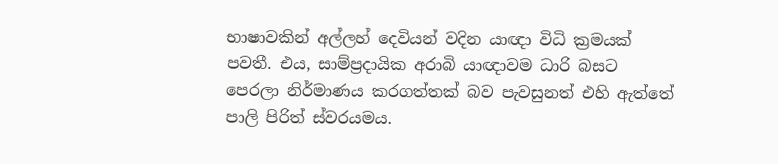භාෂාවකින් අල්ලහ් දෙවියන් වදින යාඥා විධි ක්‍රමයක් පවතී. එය, සාම්ප්‍රදායික අරාබි යාඥාවම ධාරි බසට පෙරලා නිර්මාණය කරගත්තක් බව පැවසුනත් එහි ඇත්තේ පාලි පිරිත් ස්වරයමය.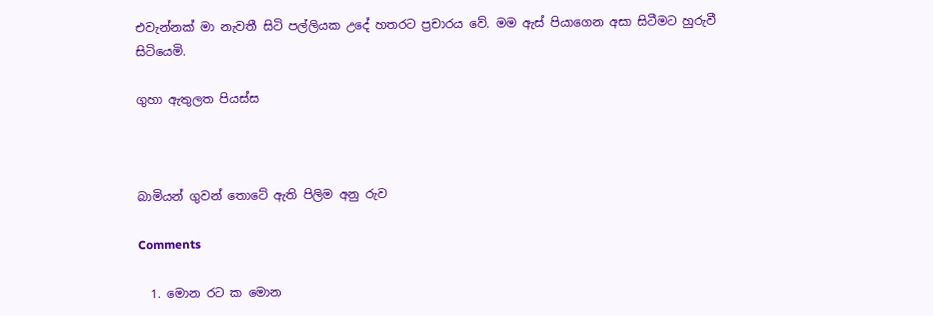එවැන්නක් මා නැවතී සිටි පල්ලියක උදේ හතරට ප්‍රචාරය වේ. මම ඇස් පියාගෙන අසා සිටීමට හුරුවී සිටියෙමි.

ගුහා ඇතුලත පියස්ස



බාමියන් ගුවන් තොටේ ඇති පිලිම අනු රුව

Comments

  1. මොන රට ක මොන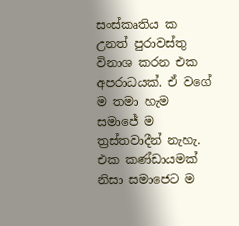සංස්කෘතිය ක උනත් පුරාවස්තු විනාශ කරන එක අපරාධයක්. ඒ වගේ ම තමා හැම සමාජේ ම ත්‍රස්තවාදීන් නැහැ. එක කණ්ඩායමක් නිසා සමාජෙට ම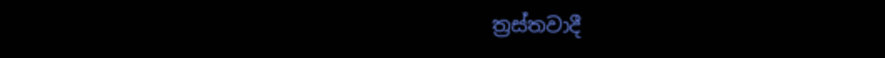ත්‍රස්තවාදී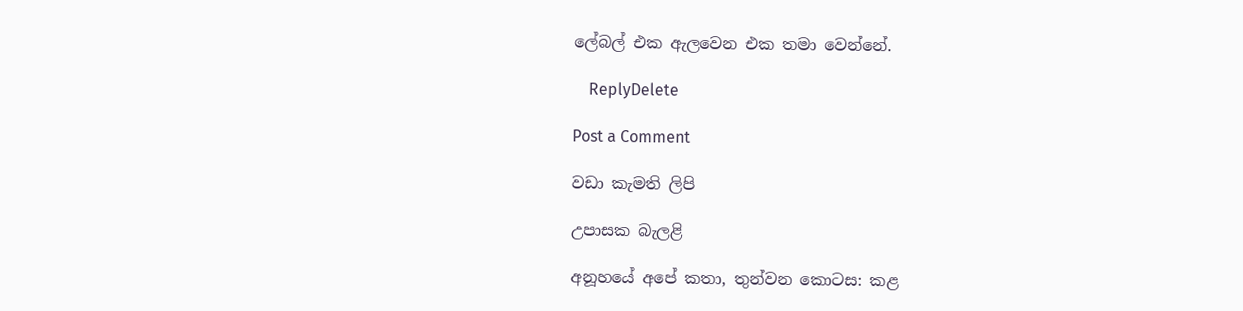ලේබල් එක ඇලවෙන එක තමා වෙන්නේ.

    ReplyDelete

Post a Comment

වඩා කැමති ලිපි

උපාසක බැලළි

අනූහයේ අපේ කතා, තුන්වන කොටස: කළ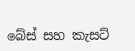බේස් සහ කැසට්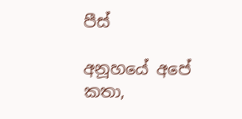පීස්

අනූහයේ අපේ කතා,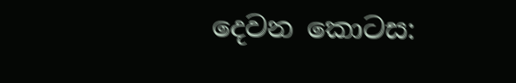දෙවන කොටස: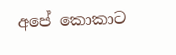අපේ කොකාට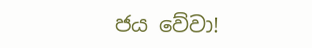ජය වේවා!